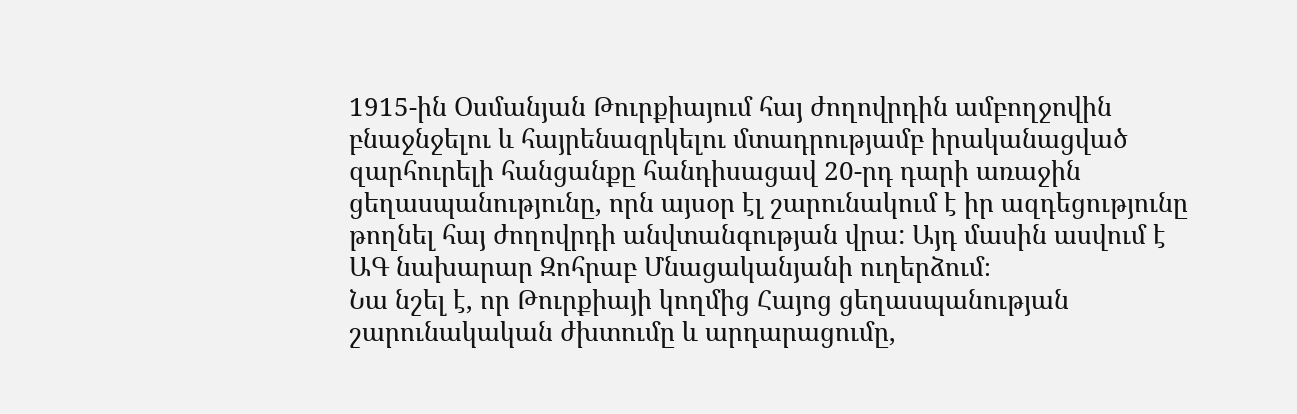1915-ին Օսմանյան Թուրքիայում հայ ժողովրդին ամբողջովին բնաջնջելու և հայրենազրկելու մտադրությամբ իրականացված զարհուրելի հանցանքը հանդիսացավ 20-րդ դարի առաջին ցեղասպանությունը, որն այսօր էլ շարունակում է իր ազդեցությունը թողնել հայ ժողովրդի անվտանգության վրա: Այդ մասին ասվում է ԱԳ նախարար Զոհրաբ Մնացականյանի ուղերձում։
Նա նշել է, որ Թուրքիայի կողմից Հայոց ցեղասպանության շարունակական ժխտումը և արդարացումը,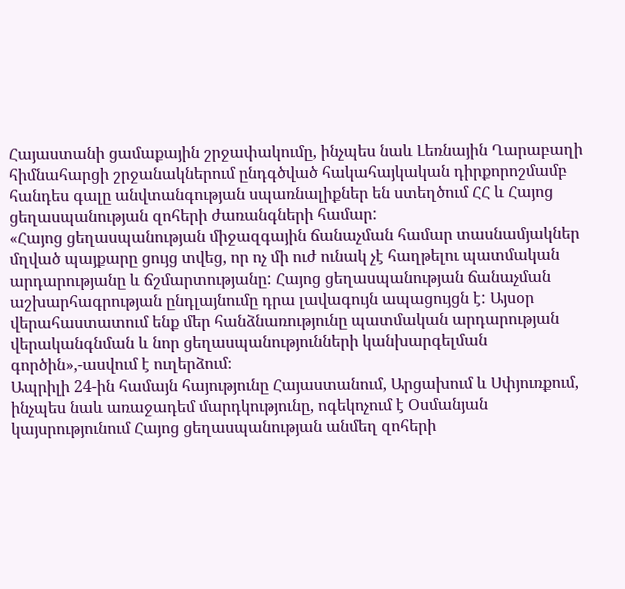Հայաստանի ցամաքային շրջափակումը, ինչպես նաև Լեռնային Ղարաբաղի հիմնահարցի շրջանակներում ընդգծված հակահայկական դիրքորոշմամբ հանդես գալը անվտանգության սպառնալիքներ են ստեղծում ՀՀ և Հայոց ցեղասպանության զոհերի ժառանգների համար:
«Հայոց ցեղասպանության միջազգային ճանաչման համար տասնամյակներ մղված պայքարը ցույց տվեց, որ ոչ մի ուժ ունակ չէ հաղթելու պատմական արդարությանը և ճշմարտությանը: Հայոց ցեղասպանության ճանաչման աշխարհագրության ընդլայնումը դրա լավագույն ապացույցն է: Այսօր վերահաստատում ենք մեր հանձնառությունը պատմական արդարության վերականգնման և նոր ցեղասպանությունների կանխարգելման գործին»,-ասվում է ուղերձում։
Ապրիլի 24-ին համայն հայությունը Հայաստանում, Արցախում և Սփյուռքում, ինչպես նաև առաջադեմ մարդկությունը, ոգեկոչում է Օսմանյան կայսրությունում Հայոց ցեղասպանության անմեղ զոհերի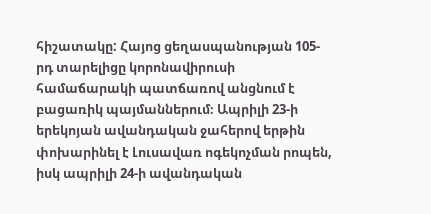հիշատակը: Հայոց ցեղասպանության 105-րդ տարելիցը կորոնավիրուսի համաճարակի պատճառով անցնում է բացառիկ պայմաններում։ Ապրիլի 23-ի երեկոյան ավանդական ջահերով երթին փոխարինել է Լուսավառ ոգեկոչման րոպեն, իսկ ապրիլի 24-ի ավանդական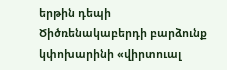երթին դեպի Ծիծռենակաբերդի բարձունք կփոխարինի «վիրտուալ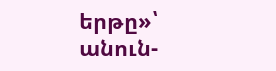երթը»՝ անուն-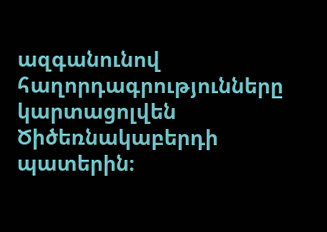ազգանունով հաղորդագրությունները կարտացոլվեն Ծիծեռնակաբերդի պատերին։